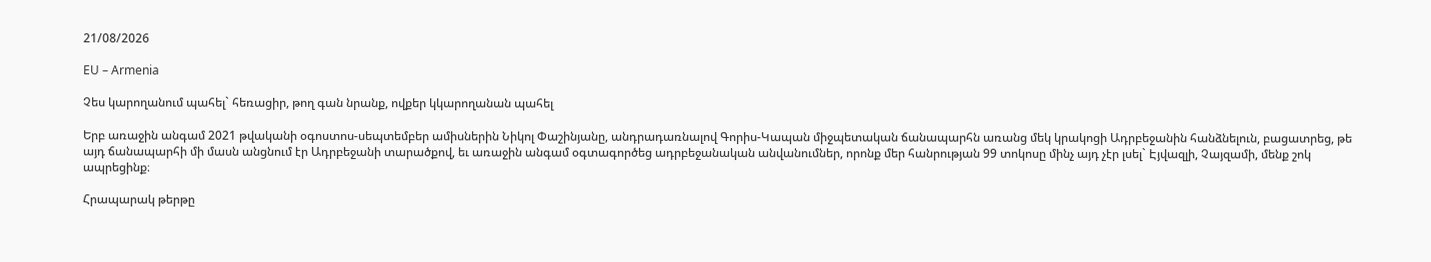21/08/2026

EU – Armenia

Չես կարողանում պահել` հեռացիր, թող գան նրանք, ովքեր կկարողանան պահել

Երբ առաջին անգամ 2021 թվականի օգոստոս-սեպտեմբեր ամիսներին Նիկոլ Փաշինյանը, անդրադառնալով Գորիս-Կապան միջպետական ճանապարհն առանց մեկ կրակոցի Ադրբեջանին հանձնելուն, բացատրեց, թե այդ ճանապարհի մի մասն անցնում էր Ադրբեջանի տարածքով, եւ առաջին անգամ օգտագործեց ադրբեջանական անվանումներ, որոնք մեր հանրության 99 տոկոսը մինչ այդ չէր լսել` Էյվազլի, Չայզամի, մենք շոկ ապրեցինք։

Հրապարակ թերթը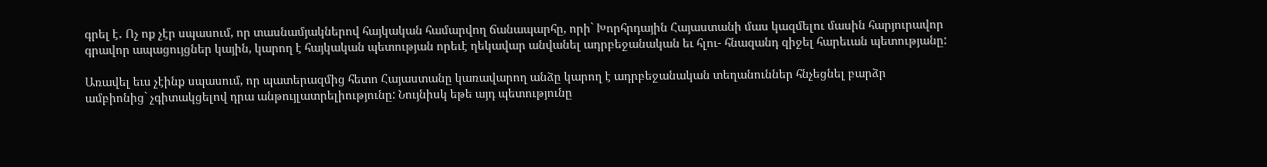գրել է․ Ոչ ոք չէր սպասում, որ տասնամյակներով հայկական համարվող ճանապարհը, որի` Խորհրդային Հայաստանի մաս կազմելու մասին հարյուրավոր գրավոր ապացույցներ կային, կարող է հայկական պետության որեւէ ղեկավար անվանել ադրբեջանական եւ հլու- հնազանդ զիջել հարեւան պետությանը:

Առավել եւս չէինք սպասում, որ պատերազմից հետո Հայաստանը կառավարող անձը կարող է ադրբեջանական տեղանուններ հնչեցնել բարձր ամբիոնից` չգիտակցելով դրա անթույլատրելիությունը: Նույնիսկ եթե այդ պետությունը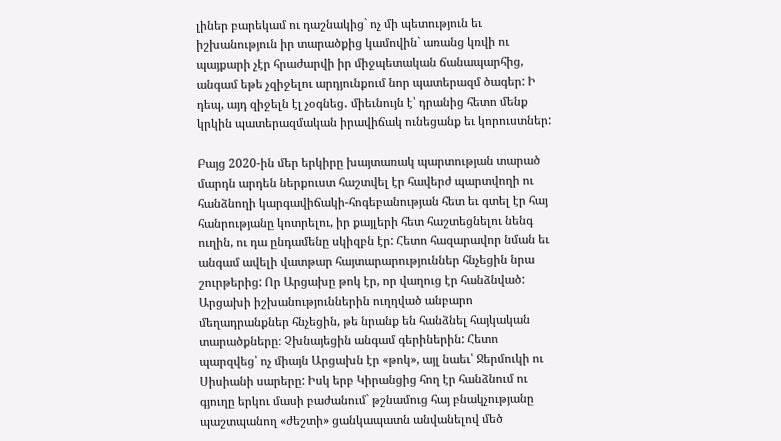լիներ բարեկամ ու դաշնակից` ոչ մի պետություն եւ իշխանություն իր տարածքից կամովին` առանց կռվի ու պայքարի չէր հրաժարվի իր միջպետական ճանապարհից, անգամ եթե չզիջելու արդյունքում նոր պատերազմ ծագեր: Ի դեպ, այդ զիջելն էլ չօգնեց․ միեւնույն է՝ դրանից հետո մենք կրկին պատերազմական իրավիճակ ունեցանք եւ կորուստներ:

Բայց 2020-ին մեր երկիրը խայտառակ պարտության տարած մարդն արդեն ներքուստ հաշտվել էր հավերժ պարտվողի ու հանձնողի կարգավիճակի-հոգեբանության հետ եւ գտել էր հայ հանրությանը կոտրելու, իր քայլերի հետ հաշտեցնելու նենգ ուղին, ու դա ընդամենը սկիզբն էր: Հետո հազարավոր նման եւ անգամ ավելի վատթար հայտարարություններ հնչեցին նրա շուրթերից: Որ Արցախը թոկ էր, որ վաղուց էր հանձնված: Արցախի իշխանություններին ուղղված անբարո մեղադրանքներ հնչեցին, թե նրանք են հանձնել հայկական տարածքները։ Չխնայեցին անգամ գերիներին: Հետո պարզվեց՝ ոչ միայն Արցախն էր «թոկ», այլ նաեւ՝ Ջերմուկի ու Սիսիանի սարերը: Իսկ երբ Կիրանցից հող էր հանձնում ու գյուղը երկու մասի բաժանում` թշնամուց հայ բնակչությանը պաշտպանող «ժեշտի» ցանկապատն անվանելով մեծ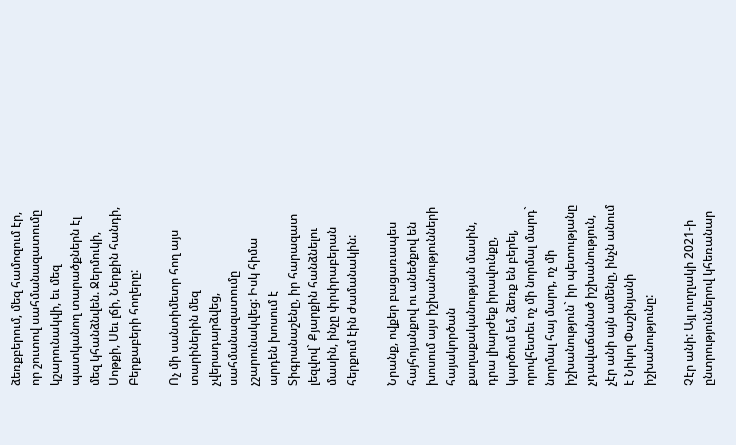ձեռքբերում, մեզ համոզում էր, որ շուտով սահմանազատումը կշարունակվի, եւ մեզ պատկանող տարածքներն էլ մեզ կհանձնվեն. Ջերմուկի, Սոթքի, Սեւ լճի, Ներքին հանդի, Բերքաբերի հողերը:

Ոչ մի սանտիմետր հող այս տարիներին մեզ չվերադարձվեց, սահմանազատումը չշարունակվեց: Իսկ հիմա արդեն խոսում է Տիգրանաշենը, իր հարազատ լեզվով` Քյարքին հանձնելու մասին, ինչը փրփրաբերան հերքում էին ժամանակին:

Նրանք, ովքեր բացառապես հայհոյանքով ու անեծքով են խոսում այս իշխանությունների հայակործան քաղաքականության մասին, դրա լիարժեք իրավունքը, կարծում եմ, ձեռք են բերել, որովհետեւ ոչ մի նորմալ մարդ` նորմալ հայ մարդ, ոչ մի իշխանություն` իր պետությանը չդավաճանած իշխանություն, չէր անի այն ամենը, ինչն անում է Նիկոլ Փաշինյանի իշխանությունը:

Չէր անի: Այլ ուղղակի 2021-ի ընտրություններով կհեռանար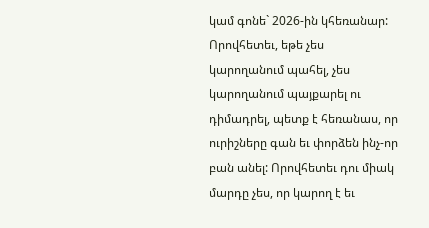կամ գոնե` 2026-ին կհեռանար: Որովհետեւ, եթե չես կարողանում պահել, չես կարողանում պայքարել ու դիմադրել, պետք է հեռանաս, որ ուրիշները գան եւ փորձեն ինչ-որ բան անել: Որովհետեւ դու միակ մարդը չես, որ կարող է եւ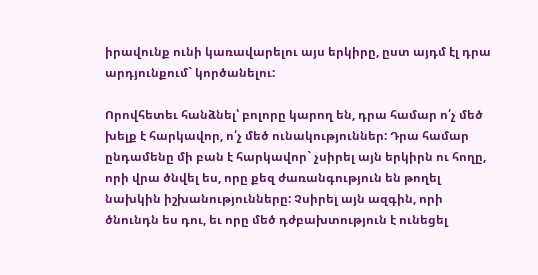իրավունք ունի կառավարելու այս երկիրը, ըստ այդմ էլ դրա արդյունքում` կործանելու:

Որովհետեւ հանձնել՝ բոլորը կարող են, դրա համար ո՛չ մեծ խելք է հարկավոր, ո՛չ մեծ ունակություններ: Դրա համար ընդամենը մի բան է հարկավոր` չսիրել այն երկիրն ու հողը, որի վրա ծնվել ես, որը քեզ ժառանգություն են թողել նախկին իշխանությունները: Չսիրել այն ազգին, որի ծնունդն ես դու, եւ որը մեծ դժբախտություն է ունեցել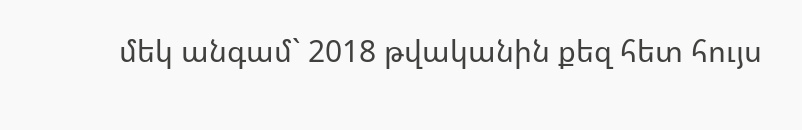մեկ անգամ` 2018 թվականին քեզ հետ հույս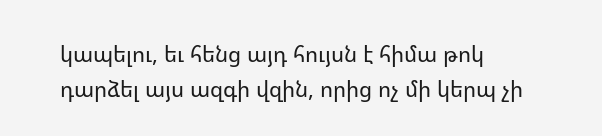կապելու, եւ հենց այդ հույսն է հիմա թոկ դարձել այս ազգի վզին, որից ոչ մի կերպ չի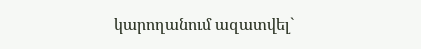կարողանում ազատվել`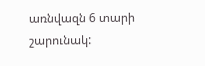առնվազն 6 տարի շարունակ: